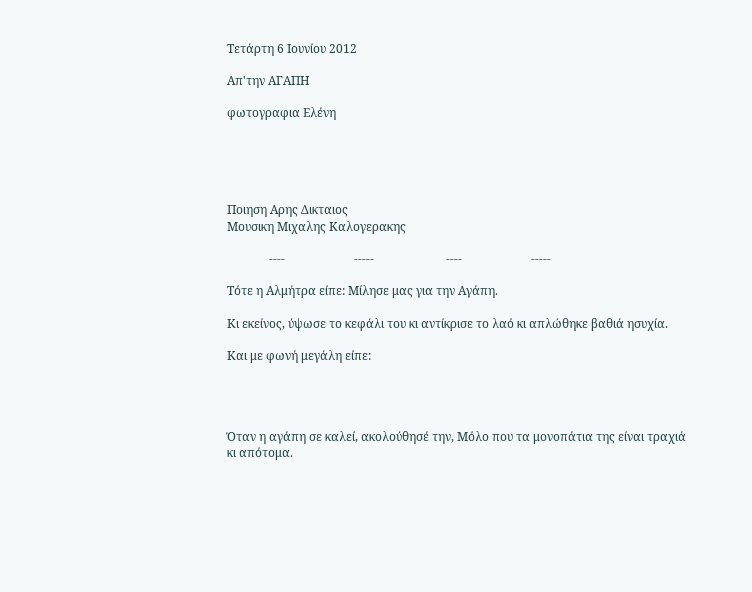Τετάρτη 6 Ιουνίου 2012

Απ'την ΑΓΑΠΗ

φωτογραφια Ελένη





Ποιηση Αρης Δικταιος
Μουσικη Μιχαλης Καλογερακης

              ----                       -----                        ----                       -----

Tότε η Αλμήτρα είπε: Μίλησε μας για την Αγάπη.

Κι εκείνος, ύψωσε το κεφάλι του κι αντίκρισε το λαό κι απλώθηκε βαθιά ησυχία.

Και με φωνή μεγάλη είπε:




Όταν η αγάπη σε καλεί, ακολούθησέ την, Μόλο που τα μονοπάτια της είναι τραχιά κι απότομα.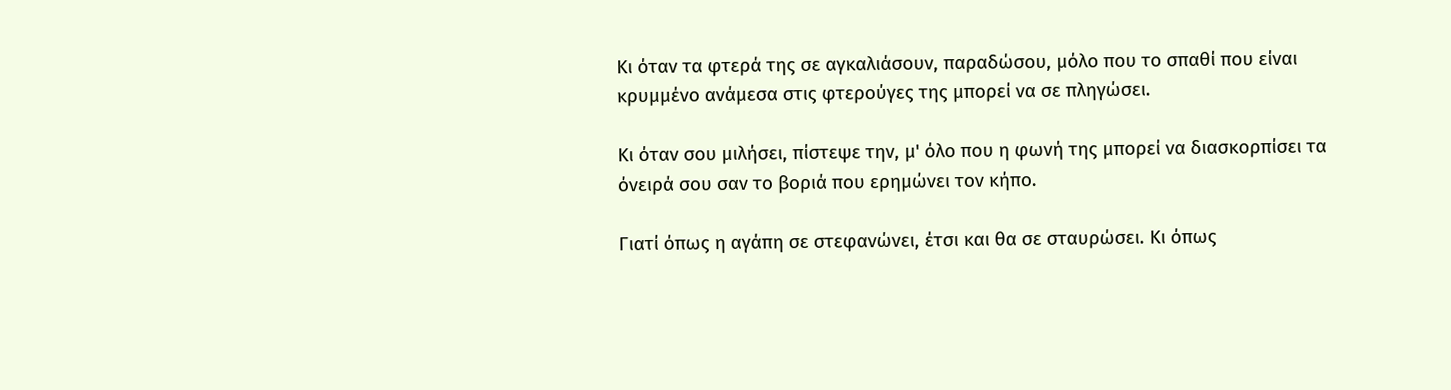Κι όταν τα φτερά της σε αγκαλιάσουν, παραδώσου, μόλο που το σπαθί που είναι κρυμμένο ανάμεσα στις φτερούγες της μπορεί να σε πληγώσει.

Κι όταν σου μιλήσει, πίστεψε την, μ' όλο που η φωνή της μπορεί να διασκορπίσει τα όνειρά σου σαν το βοριά που ερημώνει τον κήπο.

Γιατί όπως η αγάπη σε στεφανώνει, έτσι και θα σε σταυρώσει. Κι όπως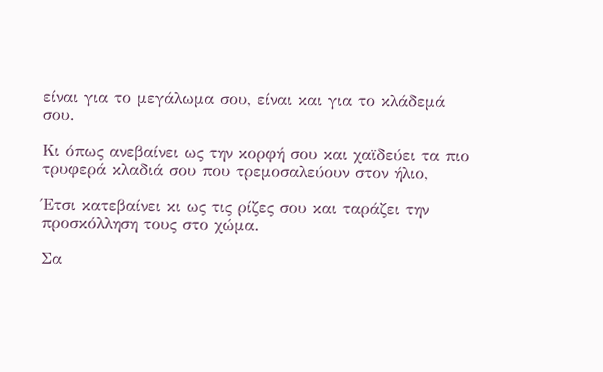είναι για το μεγάλωμα σου, είναι και για το κλάδεμά σου.

Κι όπως ανεβαίνει ως την κορφή σου και χαϊδεύει τα πιο τρυφερά κλαδιά σου που τρεμοσαλεύουν στον ήλιο,

Έτσι κατεβαίνει κι ως τις ρίζες σου και ταράζει την προσκόλληση τους στο χώμα.

Σα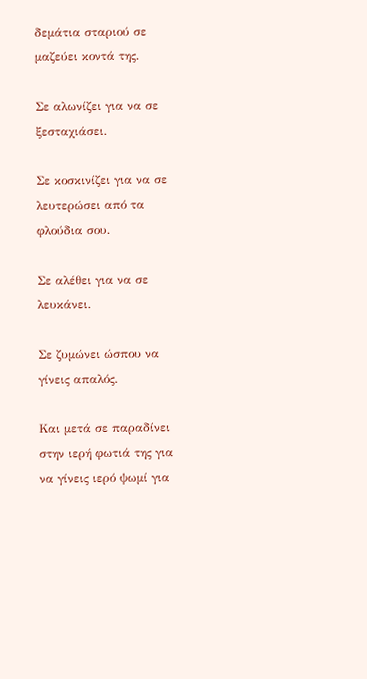δεμάτια σταριού σε μαζεύει κοντά της.

Σε αλωνίζει για να σε ξεσταχιάσει.

Σε κοσκινίζει για να σε λευτερώσει από τα φλούδια σου.

Σε αλέθει για να σε λευκάνει.

Σε ζυμώνει ώσπου να γίνεις απαλός.

Και μετά σε παραδίνει στην ιερή φωτιά της για να γίνεις ιερό ψωμί για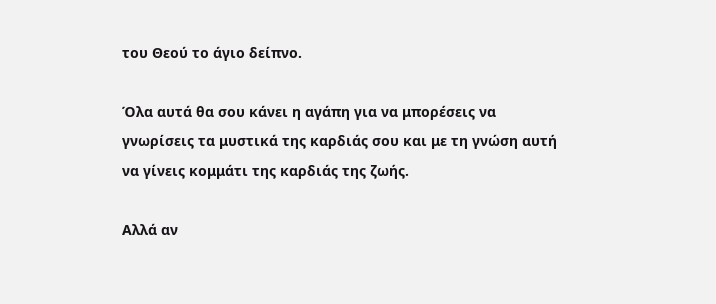του Θεού το άγιο δείπνο.

Όλα αυτά θα σου κάνει η αγάπη για να μπορέσεις να γνωρίσεις τα μυστικά της καρδιάς σου και με τη γνώση αυτή να γίνεις κομμάτι της καρδιάς της ζωής.

Αλλά αν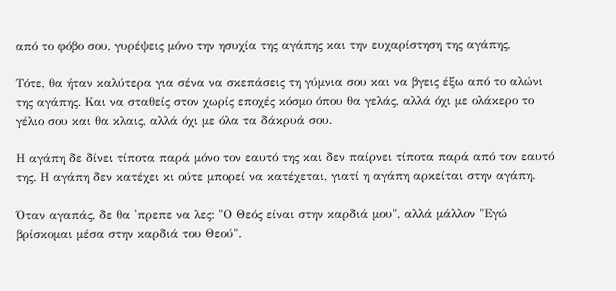από το φόβο σου, γυρέψεις μόνο την ησυχία της αγάπης και την ευχαρίστηση της αγάπης,

Τότε, θα ήταν καλύτερα για σένα να σκεπάσεις τη γύμνια σου και να βγεις έξω από το αλώνι της αγάπης. Και να σταθείς στον χωρίς εποχές κόσμο όπου θα γελάς, αλλά όχι με ολάκερο το γέλιο σου και θα κλαις, αλλά όχι με όλα τα δάκρυά σου.

Η αγάπη δε δίνει τίποτα παρά μόνο τον εαυτό της και δεν παίρνει τίποτα παρά από τον εαυτό της. Η αγάπη δεν κατέχει κι ούτε μπορεί να κατέχεται, γιατί η αγάπη αρκείται στην αγάπη.

Όταν αγαπάς, δε θα 'πρεπε να λες: "Ο Θεός είναι στην καρδιά μου", αλλά μάλλον "Εγώ βρίσκομαι μέσα στην καρδιά του Θεού".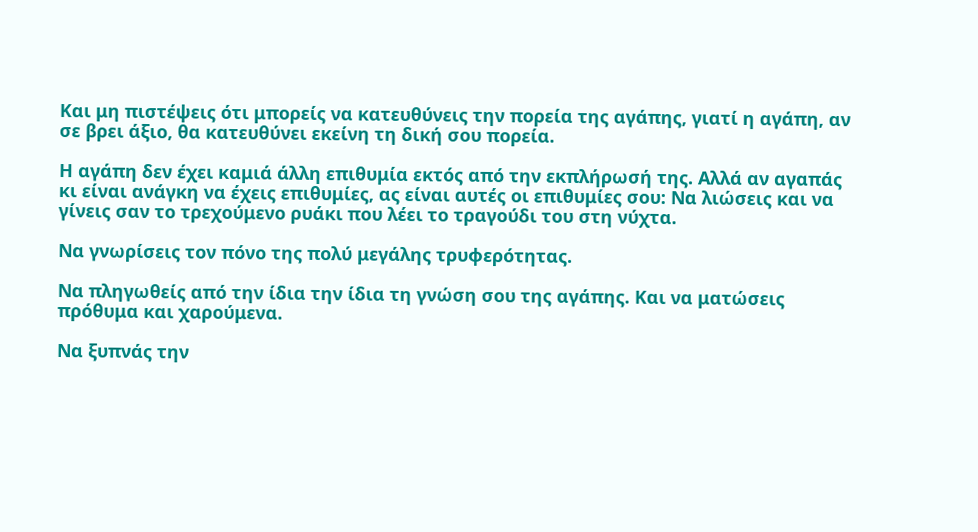Και μη πιστέψεις ότι μπορείς να κατευθύνεις την πορεία της αγάπης, γιατί η αγάπη, αν σε βρει άξιο, θα κατευθύνει εκείνη τη δική σου πορεία.

Η αγάπη δεν έχει καμιά άλλη επιθυμία εκτός από την εκπλήρωσή της. Αλλά αν αγαπάς κι είναι ανάγκη να έχεις επιθυμίες, ας είναι αυτές οι επιθυμίες σου: Να λιώσεις και να γίνεις σαν το τρεχούμενο ρυάκι που λέει το τραγούδι του στη νύχτα.

Να γνωρίσεις τον πόνο της πολύ μεγάλης τρυφερότητας.

Να πληγωθείς από την ίδια την ίδια τη γνώση σου της αγάπης. Και να ματώσεις πρόθυμα και χαρούμενα.

Να ξυπνάς την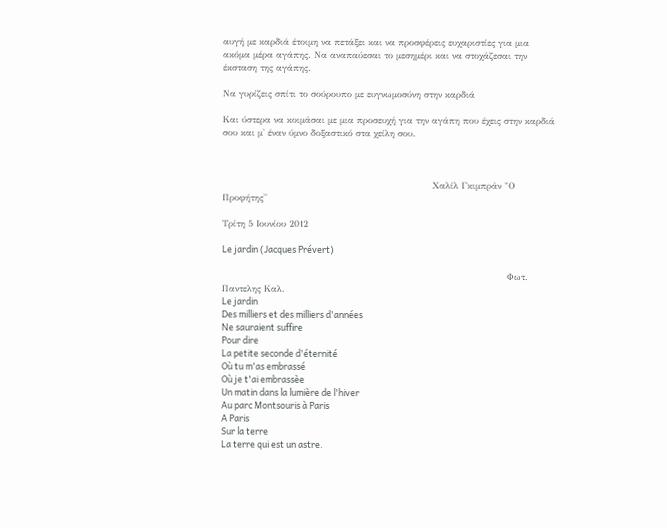αυγή με καρδιά έτοιμη να πετάξει και να προσφέρεις ευχαριστίες για μια ακόμα μέρα αγάπης. Να αναπαύεσαι το μεσημέρι και να στοχάζεσαι την έκσταση της αγάπης.

Να γυρίζεις σπίτι το σούρουπο με ευγνωμοσύνη στην καρδιά

Και ύστερα να κοιμάσαι με μια προσευχή για την αγάπη που έχεις στην καρδιά σου και μ' έναν ύμνο δοξαστικό στα χείλη σου.



                                                                      Χαλίλ Γκιμπράν "Ο Προφήτης''

Τρίτη 5 Ιουνίου 2012

Le jardin (Jacques Prévert)

                                                                                               Φωτ. Παντελης Καλ.
Le jardin
Des milliers et des milliers d'années
Ne sauraient suffire
Pour dire
La petite seconde d'éternité
Où tu m'as embrassé
Où je t'ai embrassèe
Un matin dans la lumière de l'hiver
Au parc Montsouris à Paris
A Paris
Sur la terre
La terre qui est un astre.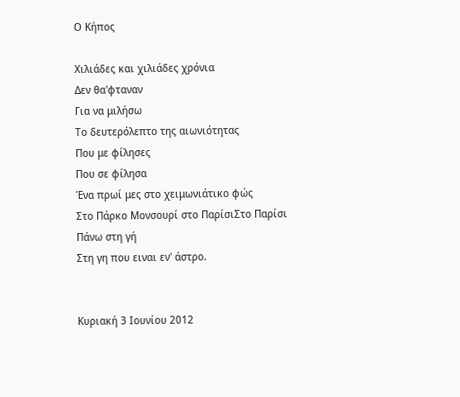Ο Κήπος

Χιλιάδες και χιλιάδες χρόνια
Δεν θα'φταναν
Για να μιλήσω
Το δευτερόλεπτο της αιωνιότητας
Που με φίλησες
Που σε φίλησα
Ένα πρωί μες στο χειμωνιάτικο φώς
Στο Πάρκο Μονσουρί στο ΠαρίσιΣτο Παρίσι
Πάνω στη γή
Στη γη που ειναι εν' άστρο.


Κυριακή 3 Ιουνίου 2012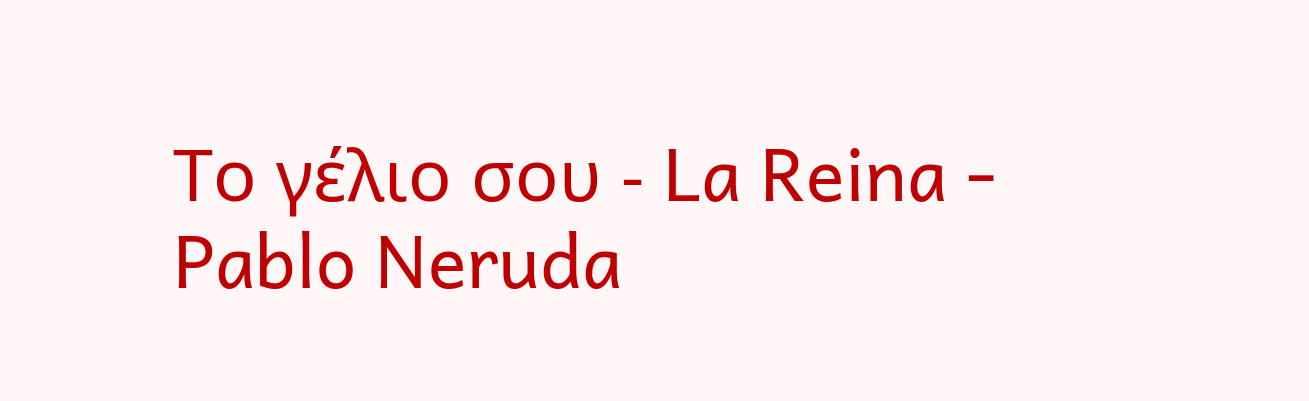Το γέλιο σου - La Reina - Pablo Neruda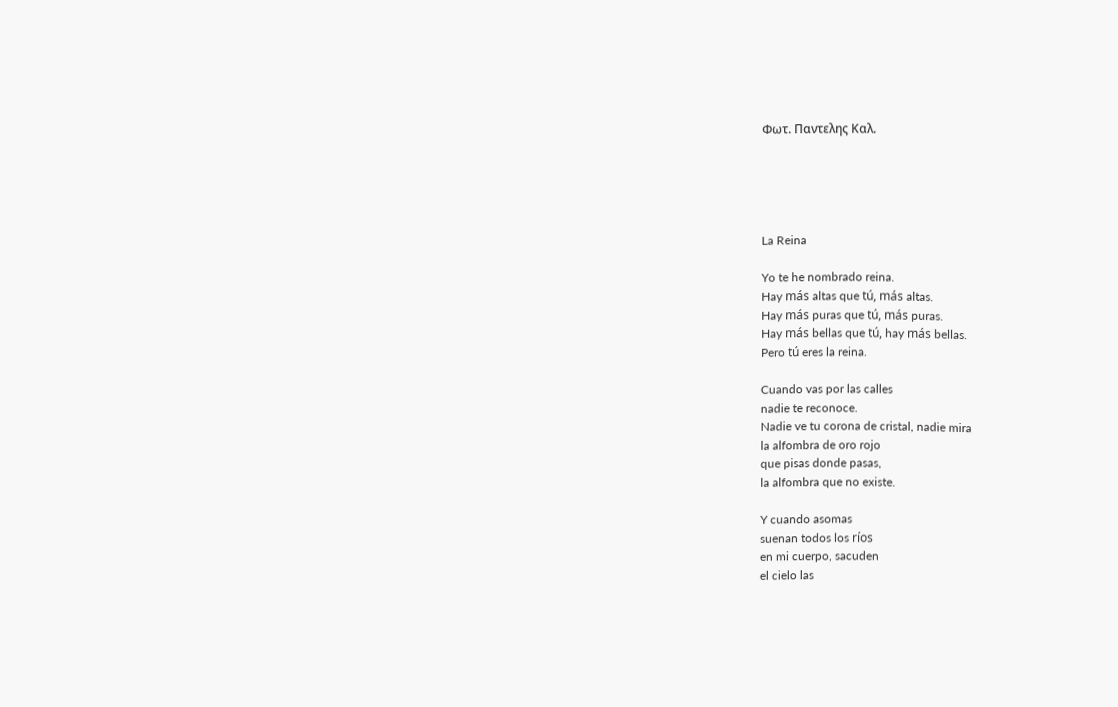Φωτ. Παντελης Καλ.





La Reina

Yo te he nombrado reina.
Hay más altas que tú, más altas.
Hay más puras que tú, más puras.
Hay más bellas que tú, hay más bellas.
Pero tú eres la reina.

Cuando vas por las calles
nadie te reconoce.
Nadie ve tu corona de cristal, nadie mira
la alfombra de oro rojo
que pisas donde pasas,
la alfombra que no existe.

Y cuando asomas
suenan todos los ríos
en mi cuerpo, sacuden
el cielo las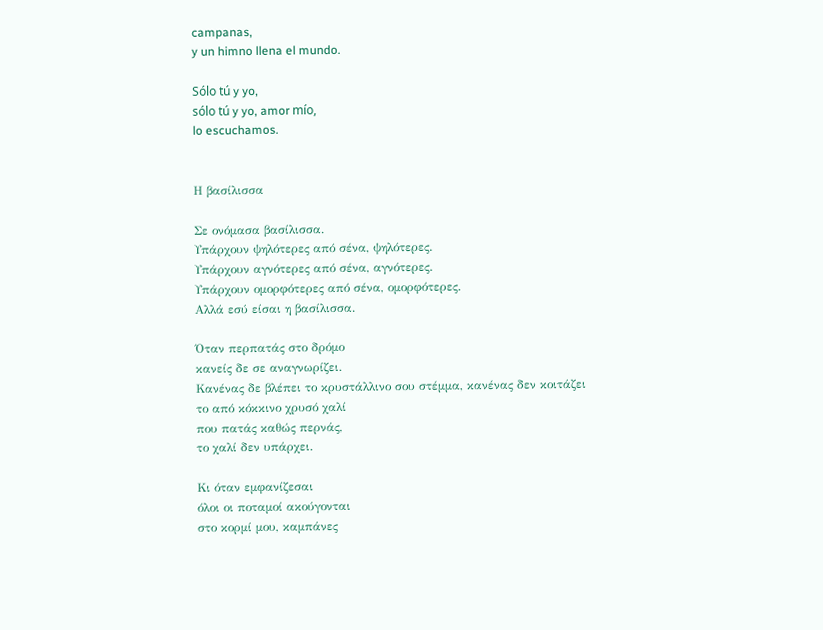campanas,
y un himno llena el mundo.

Sólo tú y yo,
sólo tú y yo, amor mío,
lo escuchamos.


Η βασίλισσα

Σε ονόμασα βασίλισσα.
Υπάρχουν ψηλότερες από σένα, ψηλότερες.
Υπάρχουν αγνότερες από σένα, αγνότερες.
Υπάρχουν ομορφότερες από σένα, ομορφότερες.
Αλλά εσύ είσαι η βασίλισσα.

Όταν περπατάς στο δρόμο
κανείς δε σε αναγνωρίζει.
Κανένας δε βλέπει το κρυστάλλινο σου στέμμα, κανένας δεν κοιτάζει
το από κόκκινο χρυσό χαλί
που πατάς καθώς περνάς,
το χαλί δεν υπάρχει.

Κι όταν εμφανίζεσαι
όλοι οι ποταμοί ακούγονται
στο κορμί μου, καμπάνες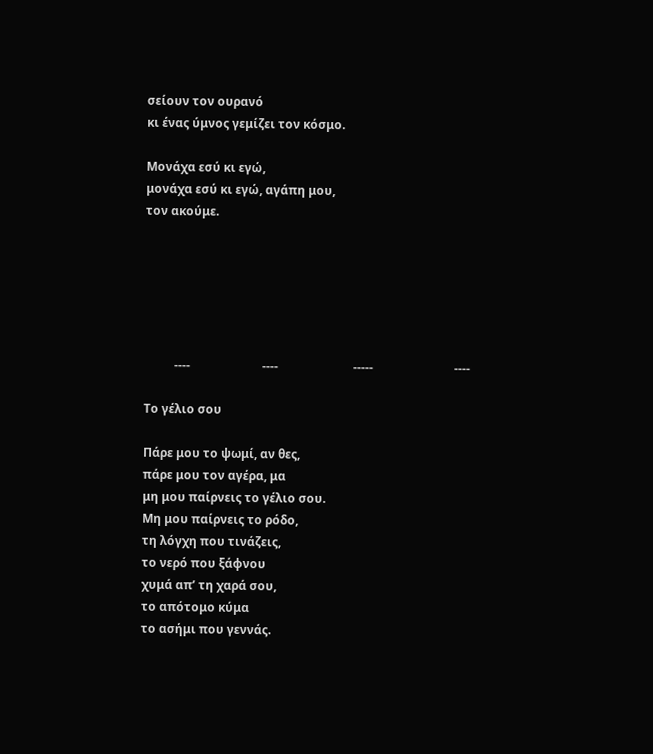σείουν τον ουρανό
κι ένας ύμνος γεμίζει τον κόσμο.

Μονάχα εσύ κι εγώ,
μονάχα εσύ κι εγώ, αγάπη μου,
τον ακούμε.






          ----                        ----                         -----                           ----

Το γέλιο σου

Πάρε μου το ψωμί, αν θες,
πάρε μου τον αγέρα, μα
μη μου παίρνεις το γέλιο σου.
Μη μου παίρνεις το ρόδο,
τη λόγχη που τινάζεις,
το νερό που ξάφνου
χυμά απ’ τη χαρά σου,
το απότομο κύμα
το ασήμι που γεννάς.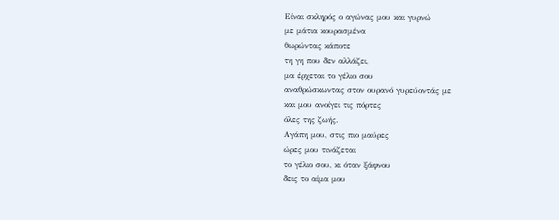Είναι σκληρός ο αγώνας μου και γυρνώ
με μάτια κουρασμένα
θωρώντας κάποτε
τη γη που δεν αλλάζει,
μα έρχεται το γέλιο σου
αναθρώσκωντας στον ουρανό γυρεύοντάς με
και μου ανοίγει τις πόρτες
όλες της ζωής.
Αγάπη μου, στις πιο μαύρες
ώρες μου τινάζεται
το γέλιο σου, κι όταν ξάφνου
δεις το αίμα μου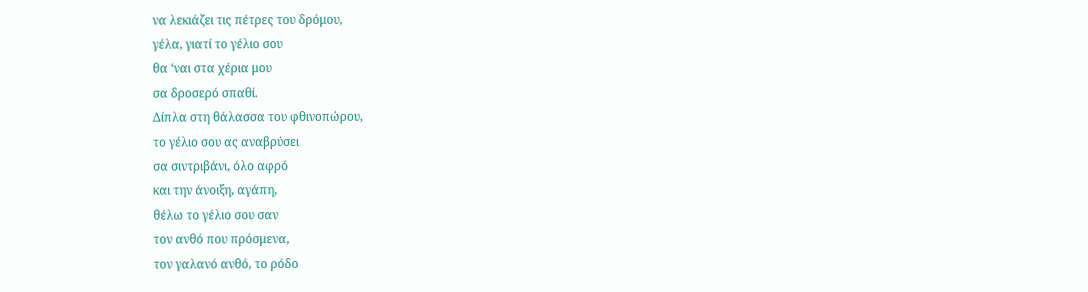να λεκιάζει τις πέτρες του δρόμου,
γέλα, γιατί το γέλιο σου
θα ‘ναι στα χέρια μου
σα δροσερό σπαθί.
Δίπλα στη θάλασσα του φθινοπώρου,
το γέλιο σου ας αναβρύσει
σα σιντριβάνι, όλο αφρό
και την άνοιξη, αγάπη,
θέλω το γέλιο σου σαν
τον ανθό που πρόσμενα,
τον γαλανό ανθό, το ρόδο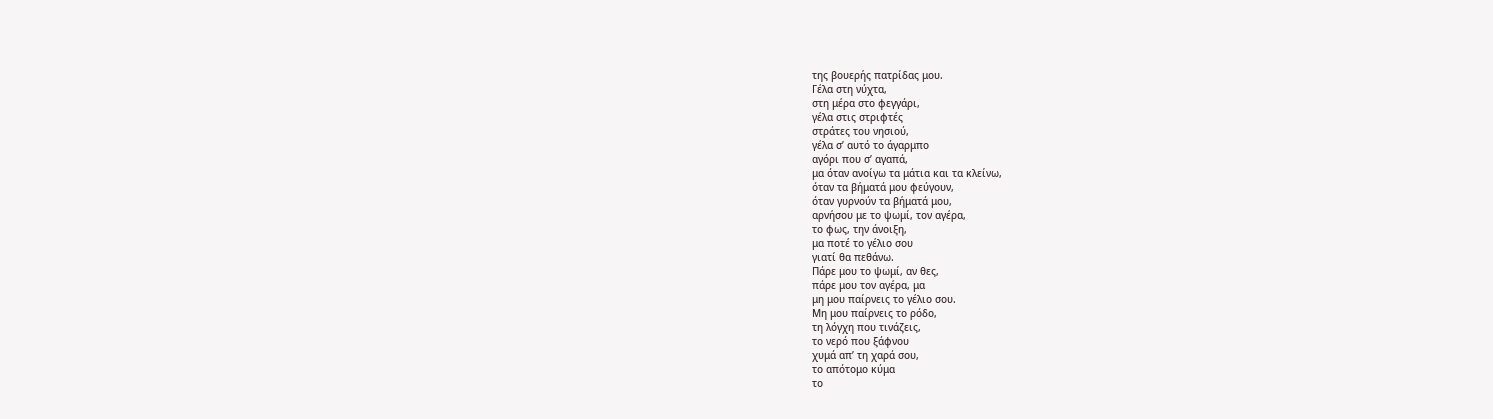της βουερής πατρίδας μου.
Γέλα στη νύχτα,
στη μέρα στο φεγγάρι,
γέλα στις στριφτές
στράτες του νησιού,
γέλα σ’ αυτό το άγαρμπο
αγόρι που σ’ αγαπά,
μα όταν ανοίγω τα μάτια και τα κλείνω,
όταν τα βήματά μου φεύγουν,
όταν γυρνούν τα βήματά μου,
αρνήσου με το ψωμί, τον αγέρα,
το φως, την άνοιξη,
μα ποτέ το γέλιο σου
γιατί θα πεθάνω.
Πάρε μου το ψωμί, αν θες,
πάρε μου τον αγέρα, μα
μη μου παίρνεις το γέλιο σου.
Μη μου παίρνεις το ρόδο,
τη λόγχη που τινάζεις,
το νερό που ξάφνου
χυμά απ’ τη χαρά σου,
το απότομο κύμα
το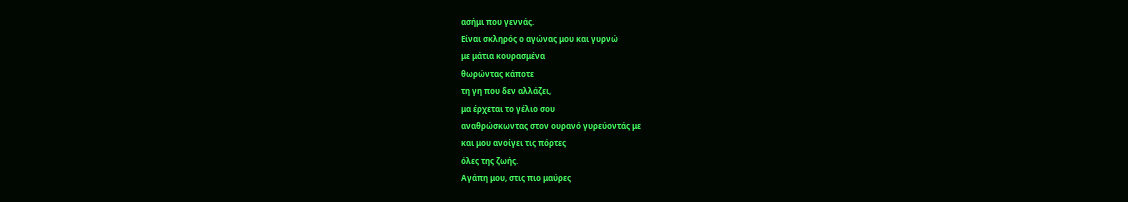ασήμι που γεννάς.
Είναι σκληρός ο αγώνας μου και γυρνώ
με μάτια κουρασμένα
θωρώντας κάποτε
τη γη που δεν αλλάζει,
μα έρχεται το γέλιο σου
αναθρώσκωντας στον ουρανό γυρεύοντάς με
και μου ανοίγει τις πόρτες
όλες της ζωής.
Αγάπη μου, στις πιο μαύρες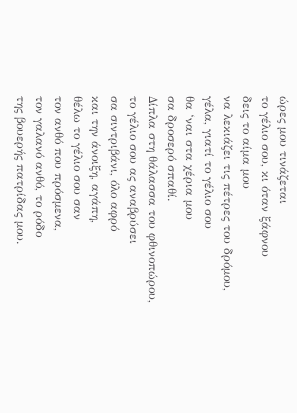ώρες μου τινάζεται
το γέλιο σου, κι όταν ξάφνου
δεις το αίμα μου
να λεκιάζει τις πέτρες του δρόμου,
γέλα, γιατί το γέλιο σου
θα ‘ναι στα χέρια μου
σα δροσερό σπαθί.
Δίπλα στη θάλασσα του φθινοπώρου,
το γέλιο σου ας αναβρύσει
σα σιντριβάνι, όλο αφρό
και την άνοιξη, αγάπη,
θέλω το γέλιο σου σαν
τον ανθό που πρόσμενα,
τον γαλανό ανθό, το ρόδο
της βουερής πατρίδας μου.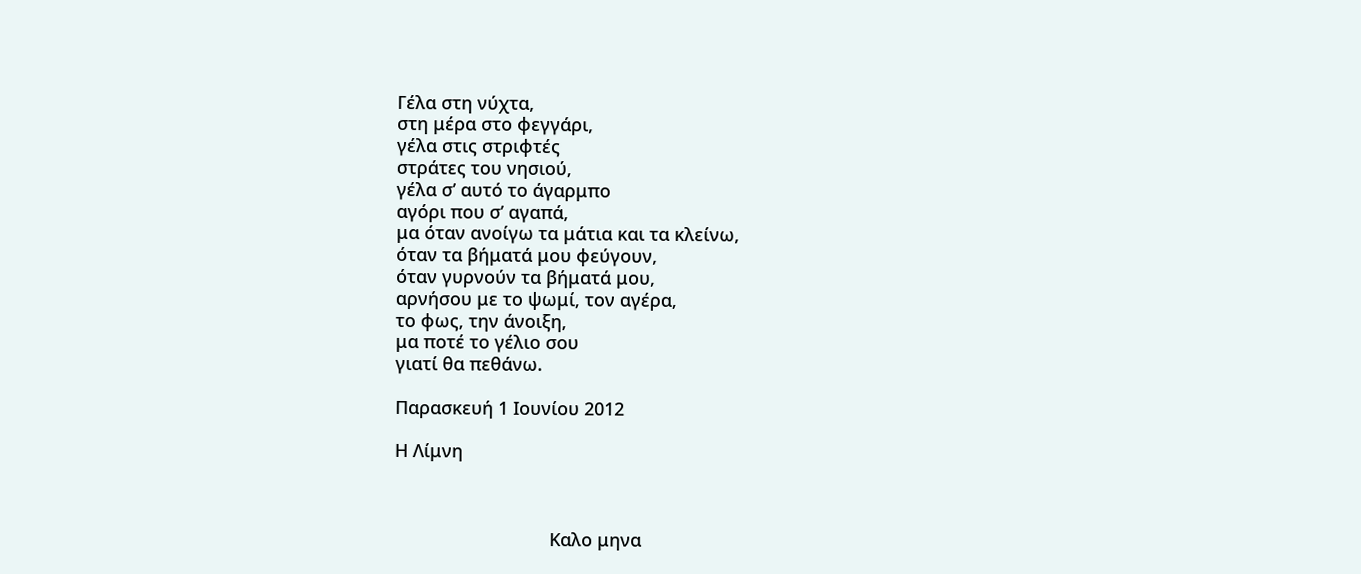Γέλα στη νύχτα,
στη μέρα στο φεγγάρι,
γέλα στις στριφτές
στράτες του νησιού,
γέλα σ’ αυτό το άγαρμπο
αγόρι που σ’ αγαπά,
μα όταν ανοίγω τα μάτια και τα κλείνω,
όταν τα βήματά μου φεύγουν,
όταν γυρνούν τα βήματά μου,
αρνήσου με το ψωμί, τον αγέρα,
το φως, την άνοιξη,
μα ποτέ το γέλιο σου
γιατί θα πεθάνω.

Παρασκευή 1 Ιουνίου 2012

Η Λίμνη



                               Καλο μηνα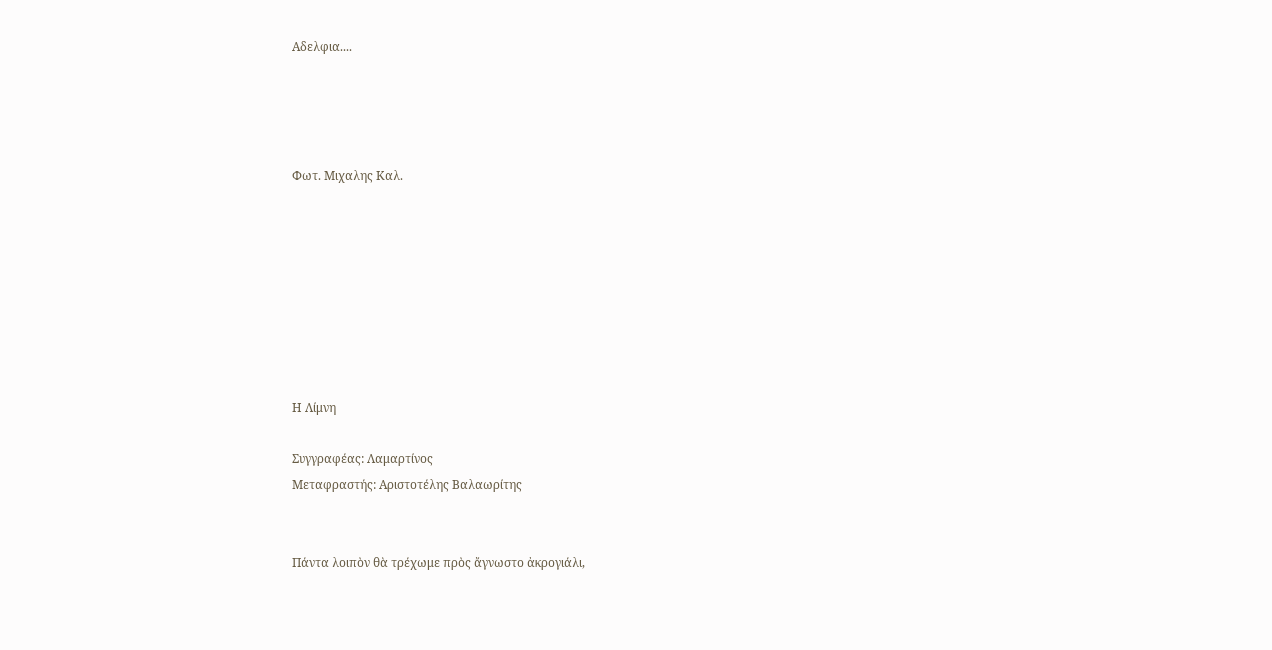Αδελφια....




Φωτ. Μιχαλης Καλ.








Η Λίμνη

Συγγραφέας: Λαμαρτίνος
Μεταφραστής: Αριστοτέλης Βαλαωρίτης


Πάντα λοιπὸν θὰ τρέχωμε πρὸς ἄγνωστο ἀκρογιάλι,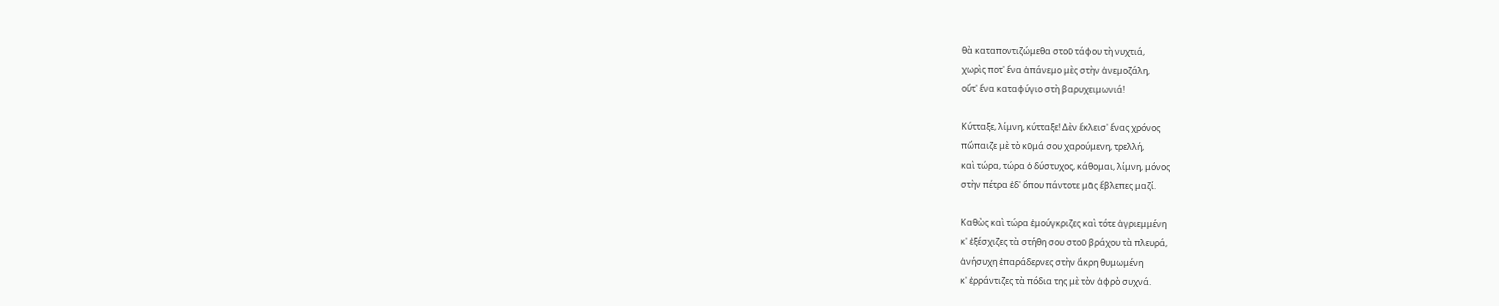θὰ καταποντιζώμεθα στοῦ τάφου τὴ νυχτιά,
χωρὶς ποτ' ἕνα ἀπάνεμο μὲς στὴν ἀνεμοζάλη,
οὔτ' ἕνα καταφύγιο στὴ βαρυχειμωνιά!

Κύτταξε, λίμνη, κύτταξε! Δὲν ἔκλεισ' ἕνας χρόνος
πὤπαιζε μὲ τὸ κῦμά σου χαρούμενη, τρελλή,
καὶ τώρα, τώρα ὁ δύστυχος, κάθομαι, λίμνη, μόνος
στὴν πέτρα ἐδ' ὅπου πάντοτε μᾶς ἔβλεπες μαζί.

Καθὼς καὶ τώρα ἐμούγκριζες καὶ τότε ἀγριεμμένη
κ' ἐξέσχιζες τὰ στήθη σου στοῦ βράχου τὰ πλευρά,
ἀνήσυχη ἐπαράδερνες στὴν ἄκρη θυμωμένη
κ' ἐρράντιζες τὰ πόδια της μὲ τὸν ἀφρὸ συχνά.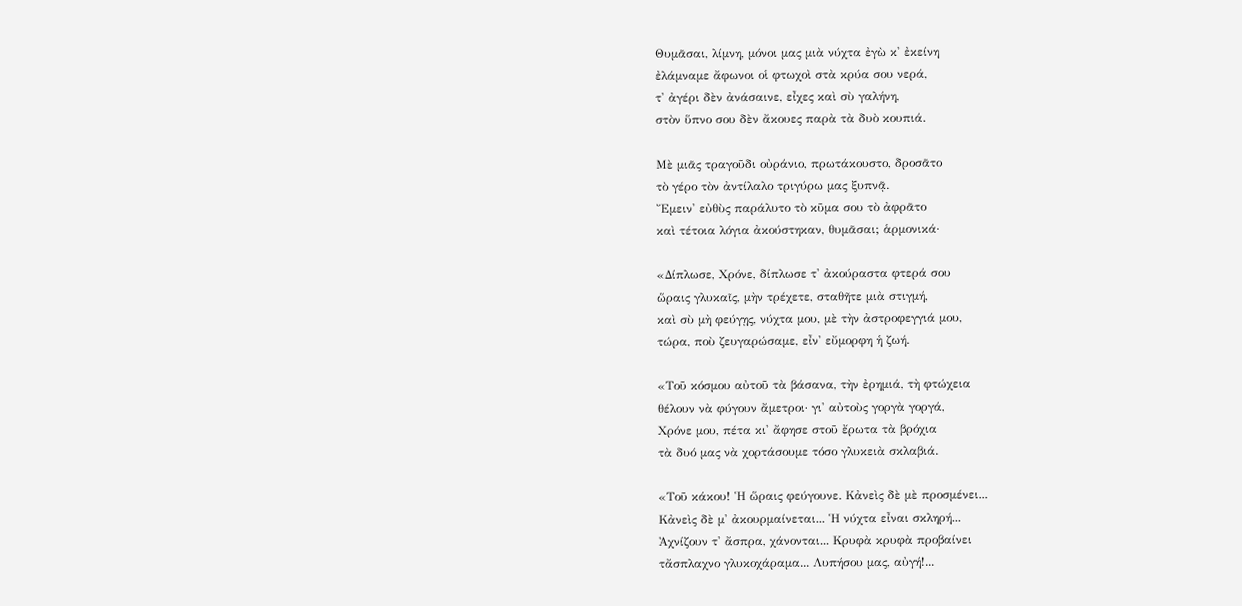Θυμᾶσαι, λίμνη, μόνοι μας μιὰ νύχτα ἐγὼ κ' ἐκείνη
ἐλάμναμε ἄφωνοι οἱ φτωχοὶ στὰ κρύα σου νερά,
τ' ἀγέρι δὲν ἀνάσαινε, εἶχες καὶ σὺ γαλήνη,
στὸν ὕπνο σου δὲν ἄκουες παρὰ τὰ δυὸ κουπιά.

Μὲ μιᾶς τραγοῦδι οὐράνιο, πρωτάκουστο, δροσᾶτο
τὸ γέρο τὸν ἀντίλαλο τριγύρω μας ξυπνᾷ.
Ἔμειν' εὐθὺς παράλυτο τὸ κῦμα σου τὸ ἀφρᾶτο
καὶ τέτοια λόγια ἀκούστηκαν, θυμᾶσαι; ἁρμονικά·

«Δίπλωσε, Χρόνε, δίπλωσε τ' ἀκούραστα φτερά σου
ὥραις γλυκαῖς, μὴν τρέχετε, σταθῆτε μιὰ στιγμή,
καὶ σὺ μὴ φεύγῃς, νύχτα μου, μὲ τὴν ἀστροφεγγιά μου,
τώρα, ποὺ ζευγαρώσαμε, εἶν' εὔμορφη ἡ ζωή.

«Τοῦ κόσμου αὐτοῦ τὰ βάσανα, τὴν ἐρημιά, τὴ φτώχεια
θέλουν νὰ φύγουν ἄμετροι· γι' αὐτοὺς γοργὰ γοργά,
Χρόνε μου, πέτα κι' ἄφησε στοῦ ἔρωτα τὰ βρόχια
τὰ δυό μας νὰ χορτάσουμε τόσο γλυκειὰ σκλαβιά.

«Τοῦ κάκου! Ἡ ὥραις φεύγουνε. Κἀνεὶς δὲ μὲ προσμένει...
Κἀνεὶς δὲ μ' ἀκουρμαίνεται... Ἡ νύχτα εἶναι σκληρή...
Ἀχνίζουν τ' ἄσπρα, χάνονται... Κρυφὰ κρυφὰ προβαίνει
τἄσπλαχνο γλυκοχάραμα... Λυπήσου μας, αὐγή!...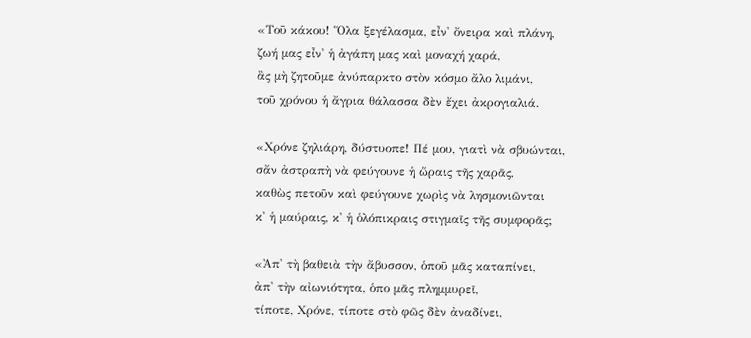«Τοῦ κάκου! Ὅλα ξεγέλασμα, εἶν' ὄνειρα καὶ πλάνη,
ζωή μας εἶν' ἡ ἀγάπη μας καὶ μοναχή χαρά,
ἂς μὴ ζητοῦμε ἀνύπαρκτο στὸν κόσμο ἄλο λιμάνι,
τοῦ χρόνου ἡ ἄγρια θάλασσα δὲν ἔχει ἀκρογιαλιά.

«Χρόνε ζηλιάρη, δύστυοπε! Πέ μου, γιατὶ νὰ σβυώνται,
σἄν ἀστραπὴ νὰ φεύγουνε ἡ ὥραις τῆς χαρᾶς,
καθὼς πετοῦν καὶ φεύγουνε χωρὶς νὰ λησμονιῶνται
κ' ἡ μαύραις, κ' ἡ ὁλόπικραις στιγμαῖς τῆς συμφορᾶς;

«Ἀπ' τὴ βαθειὰ τὴν ἄβυσσον, ὁποῦ μᾶς καταπίνει,
ἀπ' τὴν αἰωνιότητα, ὁπο μᾶς πλημμυρεῖ,
τίποτε, Χρόνε, τίποτε στὸ φῶς δὲν ἀναδίνει,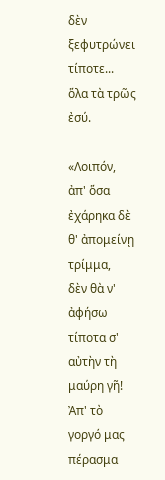δὲν ξεφυτρώνει τίποτε... ὅλα τὰ τρῶς ἐσύ.

«Λοιπόν, ἀπ' ὅσα ἐχάρηκα δὲ θ' ἀπομείνῃ τρίμμα,
δὲν θὰ ν' ἀφήσω τίποτα σ' αὐτὴν τὴ μαύρη γῆ!
Ἀπ' τὸ γοργό μας πέρασμα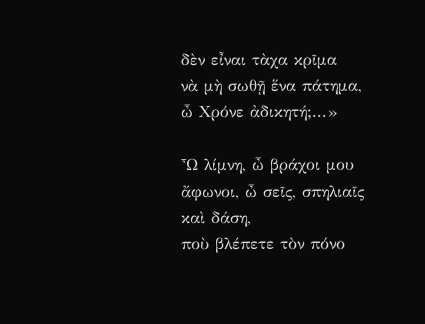δὲν εἶναι τὰχα κρῖμα
νὰ μὴ σωθῇ ἕνα πάτημα, ὦ Χρόνε ἀδικητή;...»

Ὦ λίμνη, ὦ βράχοι μου ἄφωνοι, ὦ σεῖς, σπηλιαῖς καὶ δάση,
ποὺ βλέπετε τὸν πόνο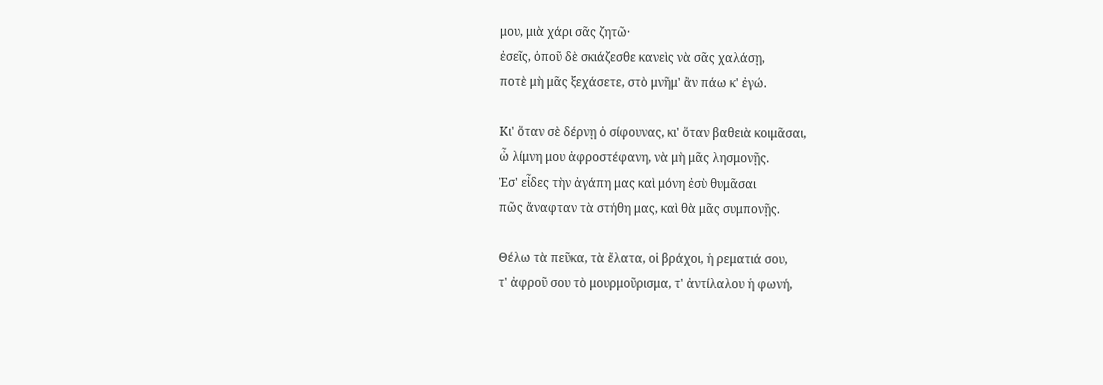μου, μιὰ χάρι σᾶς ζητῶ·
ἐσεῖς, ὁποῦ δὲ σκιάζεσθε κανεὶς νὰ σᾶς χαλάσῃ,
ποτὲ μὴ μᾶς ξεχάσετε, στὸ μνῆμ' ἂν πάω κ' ἐγώ.

Κι' ὅταν σὲ δέρνῃ ὁ σίφουνας, κι' ὅταν βαθειὰ κοιμᾶσαι,
ὦ λίμνη μου ἀφροστέφανη, νὰ μὴ μᾶς λησμονῇς.
Ἐσ' εἶδες τὴν ἀγάπη μας καὶ μόνη ἐσὺ θυμᾶσαι
πῶς ἄναφταν τὰ στήθη μας, καὶ θὰ μᾶς συμπονῇς.

Θέλω τὰ πεῦκα, τὰ ἔλατα, οἱ βράχοι, ἡ ρεματιά σου,
τ' ἀφροῦ σου τὸ μουρμοῦρισμα, τ' ἀντίλαλου ἡ φωνή,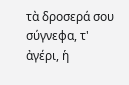τὰ δροσερά σου σύγνεφα, τ' ἀγέρι, ἡ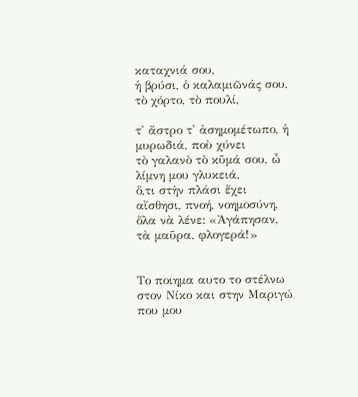καταχνιά σου,
ἡ βρύσι, ὁ καλαμιῶνάς σου, τὸ χόρτο, τὸ πουλί,

τ' ἄστρο τ' ἀσημομέτωπο, ἡ μυρωδιά, ποὺ χύνει
τὸ γαλανὸ τὸ κῦμά σου, ὦ λίμνη μου γλυκειά,
ὅ,τι στὴν πλάσι ἔχει αἴσθησι, πνοή, νοημοσύνη,
ὅλα νὰ λένε: «Ἀγάπησαν, τὰ μαῦρα, φλογερά!»


Το ποιημα αυτο το στέλνω στον Νίκο και στην Μαριγώ που μου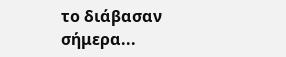το διάβασαν σήμερα...